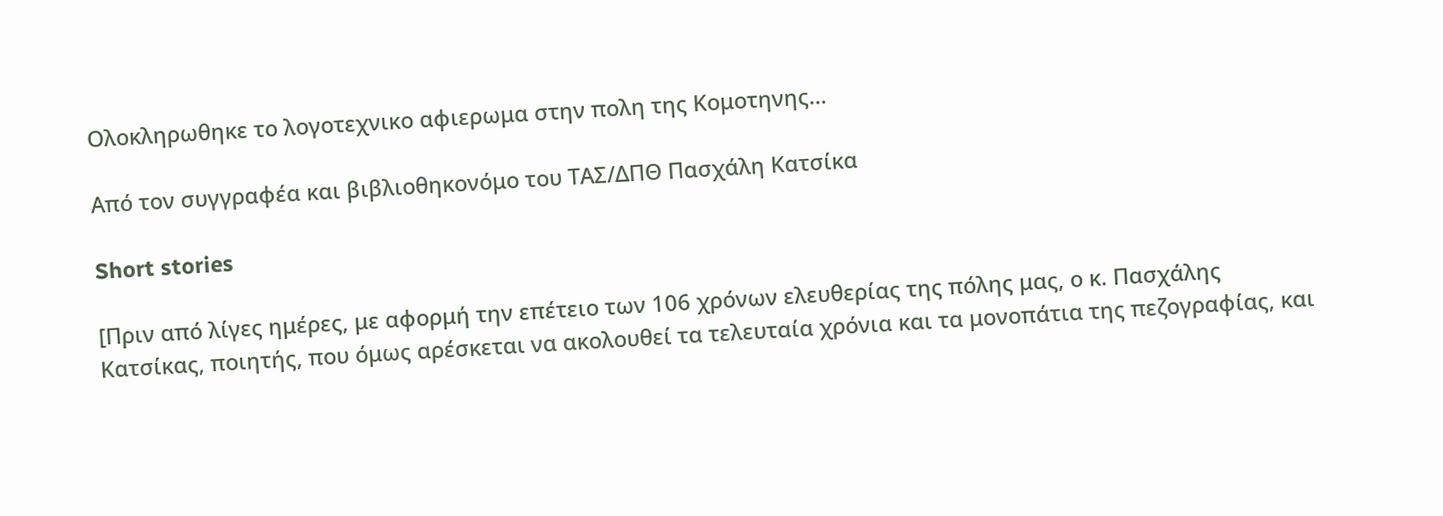Ολοκληρωθηκε το λογοτεχνικο αφιερωμα στην πολη της Κομοτηνης…

Από τον συγγραφέα και βιβλιοθηκονόμο του ΤΑΣ/ΔΠΘ Πασχάλη Κατσίκα

Short stories

[Πριν από λίγες ημέρες, με αφορμή την επέτειο των 106 χρόνων ελευθερίας της πόλης μας, ο κ. Πασχάλης Κατσίκας, ποιητής, που όμως αρέσκεται να ακολουθεί τα τελευταία χρόνια και τα μονοπάτια της πεζογραφίας, και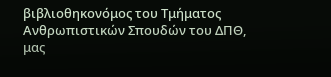βιβλιοθηκονόμος του Τμήματος Ανθρωπιστικών Σπουδών του ΔΠΘ, μας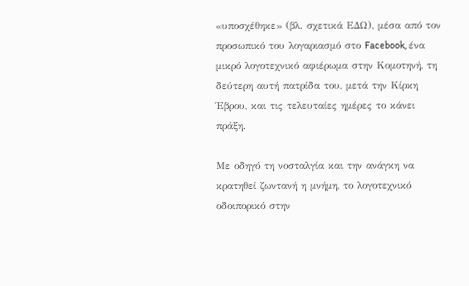«υποσχέθηκε» (βλ. σχετικά ΕΔΩ), μέσα από τον προσωπικό του λογαριασμό στο Facebook, ένα μικρό λογοτεχνικό αφιέρωμα στην Κομοτηνή, τη δεύτερη αυτή πατρίδα του, μετά την Κίρκη Έβρου, και τις τελευταίες ημέρες το κάνει πράξη.

Με οδηγό τη νοσταλγία και την ανάγκη να κρατηθεί ζωντανή η μνήμη, το λογοτεχνικό οδοιπορικό στην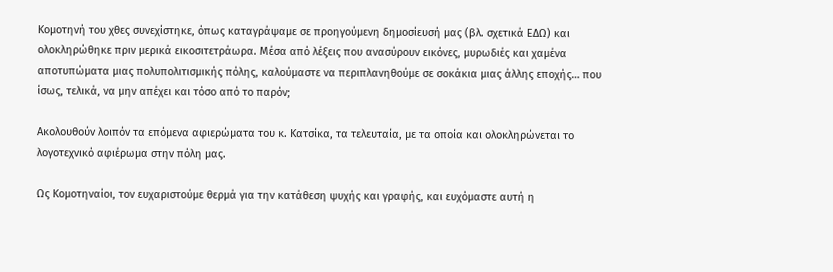Κομοτηνή του χθες συνεχίστηκε, όπως καταγράψαμε σε προηγούμενη δημοσίευσή μας (βλ. σχετικά ΕΔΩ) και ολοκληρώθηκε πριν μερικά εικοσιτετράωρα. Μέσα από λέξεις που ανασύρουν εικόνες, μυρωδιές και χαμένα αποτυπώματα μιας πολυπολιτισμικής πόλης, καλούμαστε να περιπλανηθούμε σε σοκάκια μιας άλλης εποχής… που ίσως, τελικά, να μην απέχει και τόσο από το παρόν;

Ακολουθούν λοιπόν τα επόμενα αφιερώματα του κ. Κατσίκα, τα τελευταία, με τα οποία και ολοκληρώνεται το λογοτεχνικό αφιέρωμα στην πόλη μας.

Ως Κομοτηναίοι, τον ευχαριστούμε θερμά για την κατάθεση ψυχής και γραφής, και ευχόμαστε αυτή η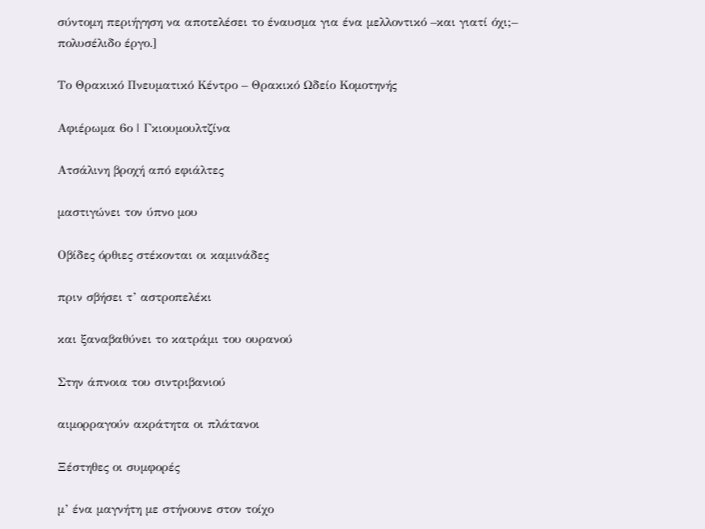σύντομη περιήγηση να αποτελέσει το έναυσμα για ένα μελλοντικό –και γιατί όχι;– πολυσέλιδο έργο.]

Το Θρακικό Πνευματικό Κέντρο – Θρακικό Ωδείο Κομοτηνής

Αφιέρωμα 6ο | Γκιουμουλτζίνα

Ατσάλινη βροχή από εφιάλτες

μαστιγώνει τον ύπνο μου

Οβίδες όρθιες στέκονται οι καμινάδες

πριν σβήσει τ’ αστροπελέκι

και ξαναβαθύνει το κατράμι του ουρανού

Στην άπνοια του σιντριβανιού

αιμορραγούν ακράτητα οι πλάτανοι

Ξέστηθες οι συμφορές

μ’ ένα μαγνήτη με στήνουνε στον τοίχο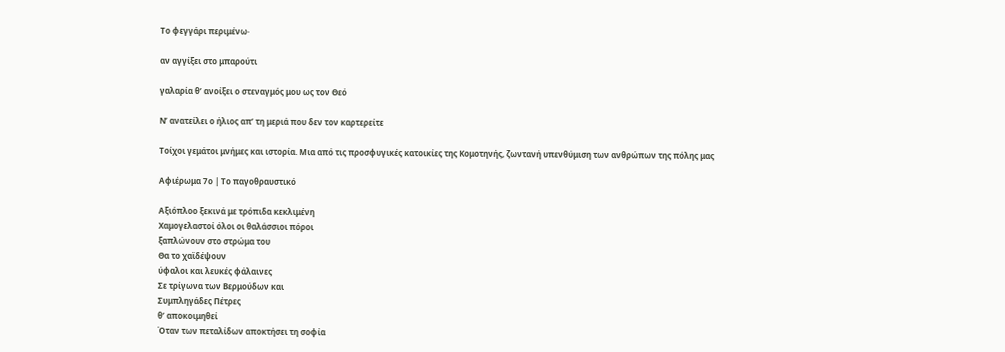Το φεγγάρι περιμένω·

αν αγγίξει στο μπαρούτι

γαλαρία θ’ ανοίξει ο στεναγμός μου ως τον Θεό

Ν’ ανατείλει ο ήλιος απ’ τη μεριά που δεν τον καρτερείτε

Τοίχοι γεμάτοι μνήμες και ιστορία. Μια από τις προσφυγικές κατοικίες της Κομοτηνής, ζωντανή υπενθύμιση των ανθρώπων της πόλης μας

Αφιέρωμα 7ο | Το παγοθραυστικό

Αξιόπλοο ξεκινά με τρόπιδα κεκλιμένη
Χαμογελαστοί όλοι οι θαλάσσιοι πόροι
ξαπλώνουν στο στρώμα του
Θα το χαϊδέψουν
ύφαλοι και λευκές φάλαινες
Σε τρίγωνα των Βερμούδων και
Συμπληγάδες Πέτρες
θ’ αποκοιμηθεί
Όταν των πεταλίδων αποκτήσει τη σοφία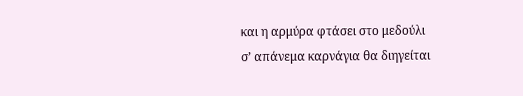και η αρμύρα φτάσει στο μεδούλι
σ’ απάνεμα καρνάγια θα διηγείται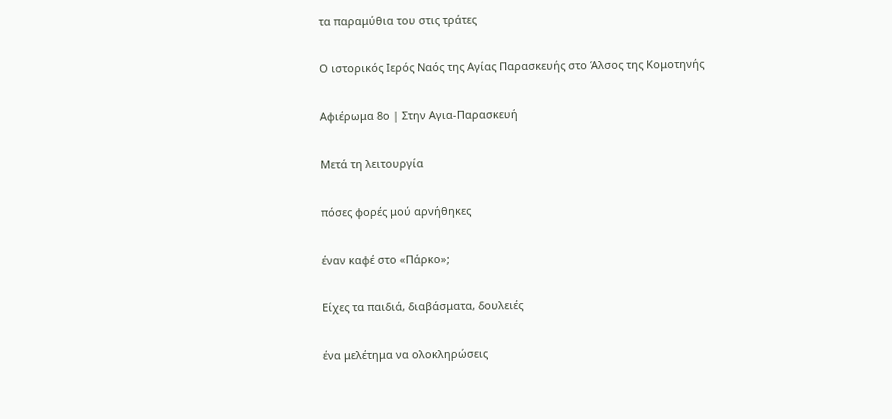τα παραμύθια του στις τράτες

Ο ιστορικός Ιερός Ναός της Αγίας Παρασκευής στο Άλσος της Κομοτηνής

Αφιέρωμα 8ο | Στην Αγια-Παρασκευή

Μετά τη λειτουργία

πόσες φορές μού αρνήθηκες

έναν καφέ στο «Πάρκο»;

Είχες τα παιδιά, διαβάσματα, δουλειές

ένα μελέτημα να ολοκληρώσεις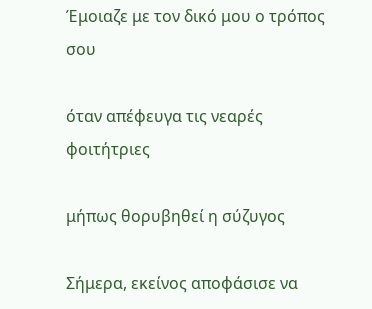Έμοιαζε με τον δικό μου ο τρόπος σου

όταν απέφευγα τις νεαρές φοιτήτριες

μήπως θορυβηθεί η σύζυγος

Σήμερα, εκείνος αποφάσισε να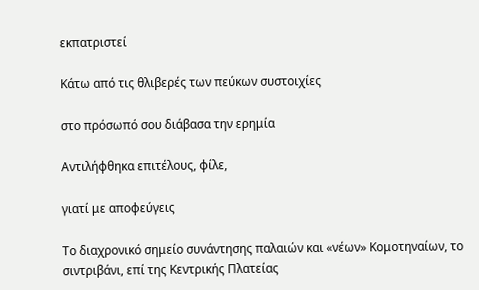εκπατριστεί

Κάτω από τις θλιβερές των πεύκων συστοιχίες

στο πρόσωπό σου διάβασα την ερημία

Αντιλήφθηκα επιτέλους, φίλε,

γιατί με αποφεύγεις

Το διαχρονικό σημείο συνάντησης παλαιών και «νέων» Κομοτηναίων, το σιντριβάνι, επί της Κεντρικής Πλατείας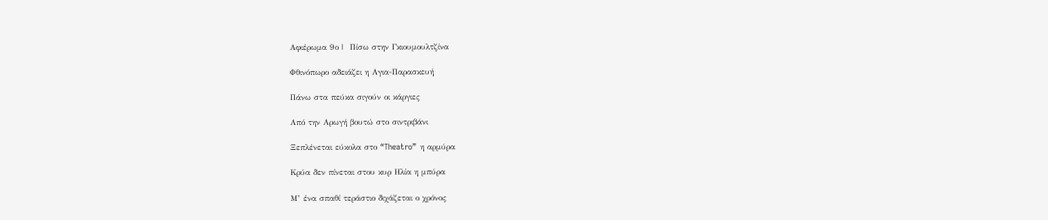Αφιέρωμα 9ο |  Πίσω στην Γκιουμουλτζίνα

Φθινόπωρο αδειάζει η Αγια-Παρασκευή

Πάνω στα πεύκα σιγούν οι κάργιες

Από την Αρωγή βουτώ στο σιντριβάνι

Ξεπλένεται εύκολα στο “Theatro”  η αρμύρα

Κρύα δεν πίνεται στου κυρ Ηλία η μπύρα

Μ’ ένα σπαθί τεράστιο διχάζεται ο χρόνος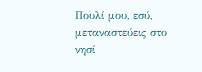Πουλί μου, εσύ, μεταναστεύεις στο νησί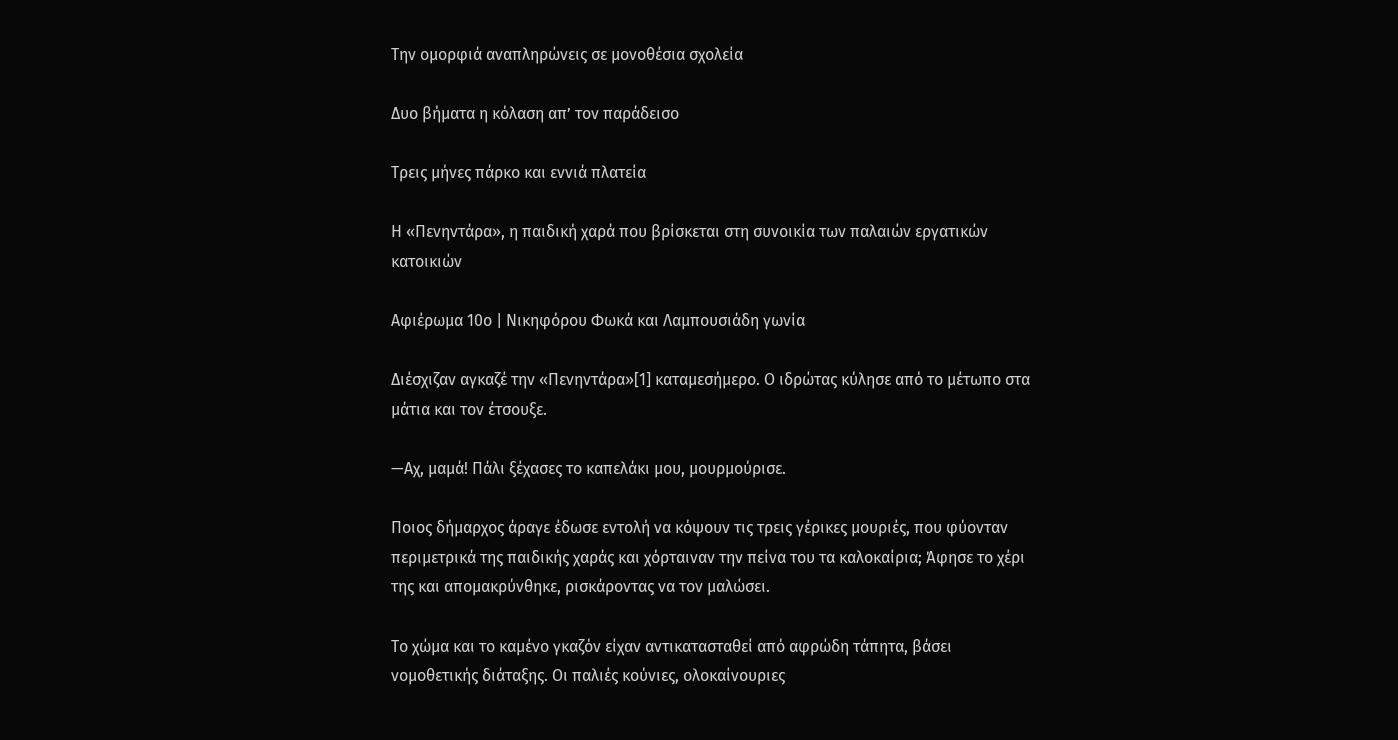Την ομορφιά αναπληρώνεις σε μονοθέσια σχολεία

Δυο βήματα η κόλαση απ’ τον παράδεισο

Τρεις μήνες πάρκο και εννιά πλατεία

Η «Πενηντάρα», η παιδική χαρά που βρίσκεται στη συνοικία των παλαιών εργατικών κατοικιών

Αφιέρωμα 10ο | Νικηφόρου Φωκά και Λαμπουσιάδη γωνία

Διέσχιζαν αγκαζέ την «Πενηντάρα»[1] καταμεσήμερο. Ο ιδρώτας κύλησε από το μέτωπο στα μάτια και τον έτσουξε.

—Αχ, μαμά! Πάλι ξέχασες το καπελάκι μου, μουρμούρισε.

Ποιος δήμαρχος άραγε έδωσε εντολή να κόψουν τις τρεις γέρικες μουριές, που φύονταν περιμετρικά της παιδικής χαράς και χόρταιναν την πείνα του τα καλοκαίρια; Άφησε το χέρι της και απομακρύνθηκε, ρισκάροντας να τον μαλώσει.

Το χώμα και το καμένο γκαζόν είχαν αντικατασταθεί από αφρώδη τάπητα, βάσει νομοθετικής διάταξης. Οι παλιές κούνιες, ολοκαίνουριες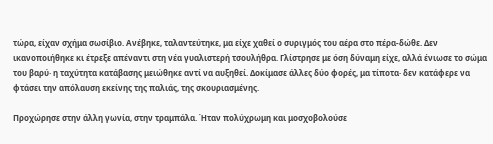τώρα, είχαν σχήμα σωσίβιο. Ανέβηκε, ταλαντεύτηκε, μα είχε χαθεί ο συριγμός του αέρα στο πέρα-δώθε. Δεν ικανοποιήθηκε κι έτρεξε απέναντι στη νέα γυαλιστερή τσουλήθρα. Γλίστρησε με όση δύναμη είχε, αλλά ένιωσε το σώμα του βαρύ· η ταχύτητα κατάβασης μειώθηκε αντί να αυξηθεί. Δοκίμασε άλλες δύο φορές, μα τίποτα· δεν κατάφερε να φτάσει την απόλαυση εκείνης της παλιάς, της σκουριασμένης.

Προχώρησε στην άλλη γωνία, στην τραμπάλα. Ήταν πολύχρωμη και μοσχοβολούσε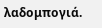λαδομπογιά.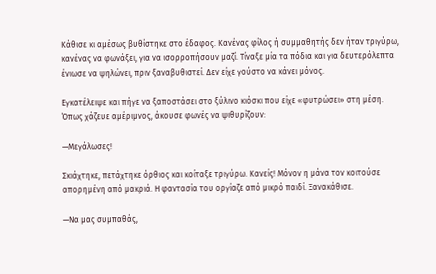Κάθισε κι αμέσως βυθίστηκε στο έδαφος. Κανένας φίλος ή συμμαθητής δεν ήταν τριγύρω, κανένας να φωνάξει, για να ισορροπήσουν μαζί. Τίναξε μία τα πόδια και για δευτερόλεπτα ένιωσε να ψηλώνει, πριν ξαναβυθιστεί. Δεν είχε γούστο να κάνει μόνος.

Εγκατέλειψε και πήγε να ξαποστάσει στο ξύλινο κιόσκι που είχε «φυτρώσει» στη μέση. Όπως χάζευε αμέριμνος, άκουσε φωνές να ψιθυρίζουν:

—Μεγάλωσες!

Σκιάχτηκε, πετάχτηκε όρθιος και κοίταξε τριγύρω. Κανείς! Μόνον η μάνα τον κοιτούσε απορημένη από μακριά. Η φαντασία του οργίαζε από μικρό παιδί. Ξανακάθισε.

—Να μας συμπαθάς,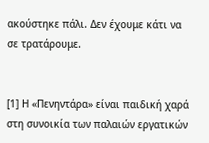ακούστηκε πάλι. Δεν έχουμε κάτι να σε τρατάρουμε.


[1] Η «Πενηντάρα» είναι παιδική χαρά στη συνοικία των παλαιών εργατικών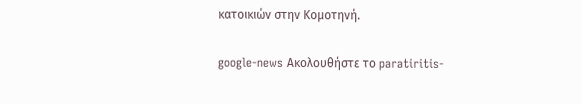κατοικιών στην Κομοτηνή.

google-news Ακολουθήστε το paratiritis-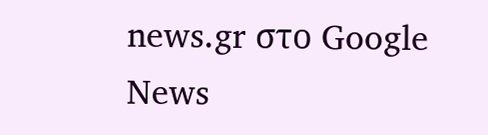news.gr στο Google News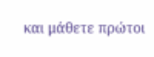και μάθετε πρώτοι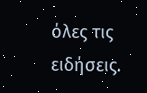όλες τις ειδήσεις.